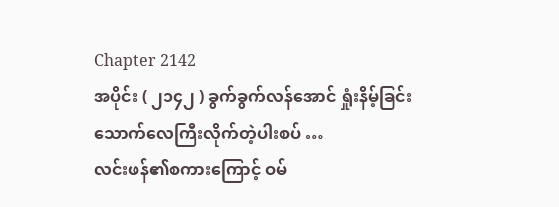Chapter 2142
အပိုင်း ( ၂၁၄၂ ) ခွက်ခွက်လန်အောင် ရှုံးနိမ့်ခြင်း
သောက်လေကြီးလိုက်တဲ့ပါးစပ် …
လင်းဖန်၏စကားကြောင့် ဝမ်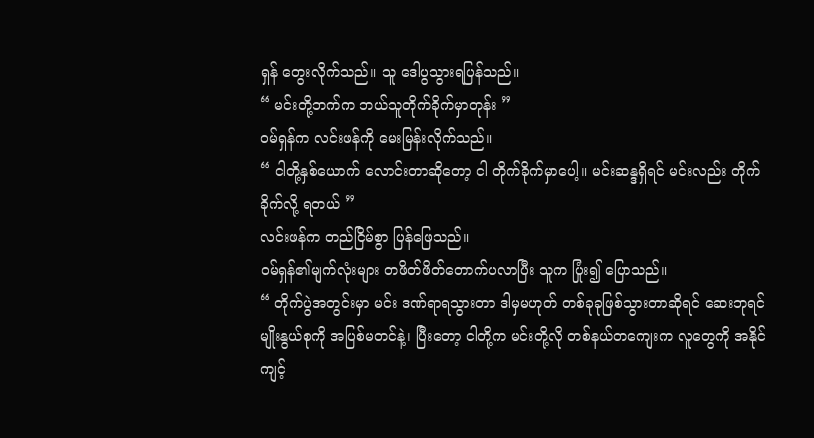ရှန် တွေးလိုက်သည်။ သူ ဒေါပွသွားရပြန်သည်။
“ မင်းတို့ဘက်က ဘယ်သူတိုက်ခိုက်မှာတုန်း ”
ဝမ်ရှန်က လင်းဖန်ကို မေးမြန်းလိုက်သည်။
“ ငါတို့နှစ်ယောက် လောင်းတာဆိုတော့ ငါ တိုက်ခိုက်မှာပေါ့။ မင်းဆန္ဒရှိရင် မင်းလည်း တိုက်ခိုက်လို့ ရတယ် ”
လင်းဖန်က တည်ငြိမ်စွာ ပြန်ဖြေသည်။
ဝမ်ရှန်၏မျက်လုံးများ တဖိတ်ဖိတ်တောက်ပလာပြီး သူက ပြုံး၍ ပြောသည်။
“ တိုက်ပွဲအတွင်းမှာ မင်း ဒဏ်ရာရသွားတာ ဒါမှမဟုတ် တစ်ခုခုဖြစ်သွားတာဆိုရင် ဆေးဘုရင်မျိုးနွယ်စုကို အပြစ်မတင်နဲ့၊ ပြီးတော့ ငါတို့က မင်းတို့လို တစ်နယ်တကျေးက လူတွေကို အနိုင်ကျင့်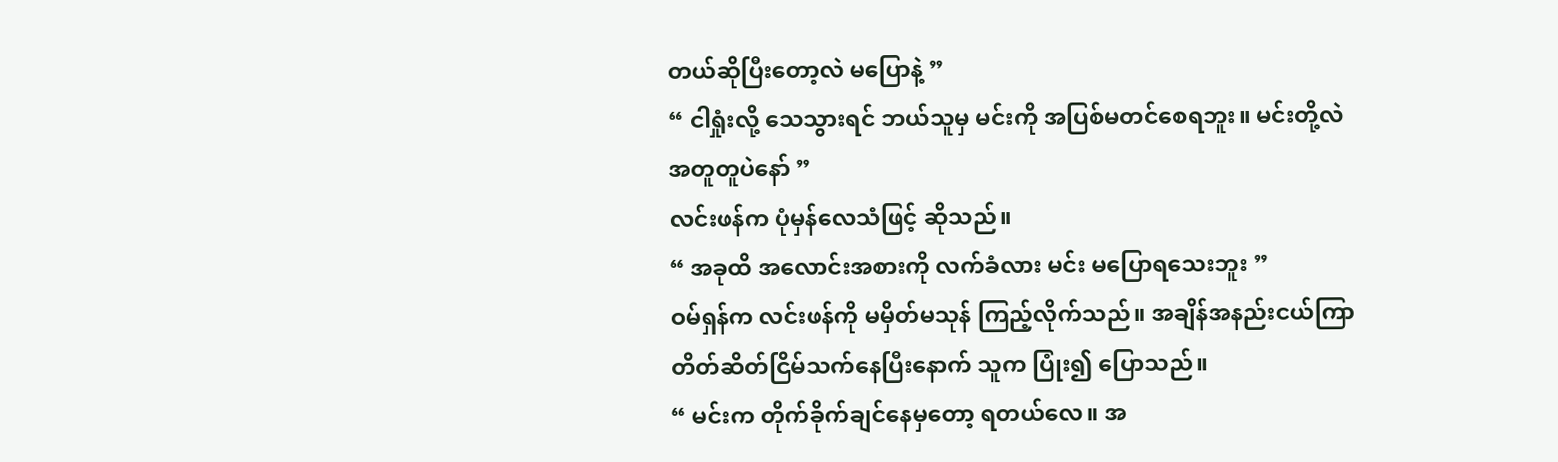တယ်ဆိုပြီးတော့လဲ မပြောနဲ့ ”
“ ငါရှုံးလို့ သေသွားရင် ဘယ်သူမှ မင်းကို အပြစ်မတင်စေရဘူး။ မင်းတို့လဲ အတူတူပဲနော် ”
လင်းဖန်က ပုံမှန်လေသံဖြင့် ဆိုသည်။
“ အခုထိ အလောင်းအစားကို လက်ခံလား မင်း မပြောရသေးဘူး ”
ဝမ်ရှန်က လင်းဖန်ကို မမှိတ်မသုန် ကြည့်လိုက်သည်။ အချိန်အနည်းငယ်ကြာ တိတ်ဆိတ်ငြိမ်သက်နေပြီးနောက် သူက ပြုံး၍ ပြောသည်။
“ မင်းက တိုက်ခိုက်ချင်နေမှတော့ ရတယ်လေ။ အ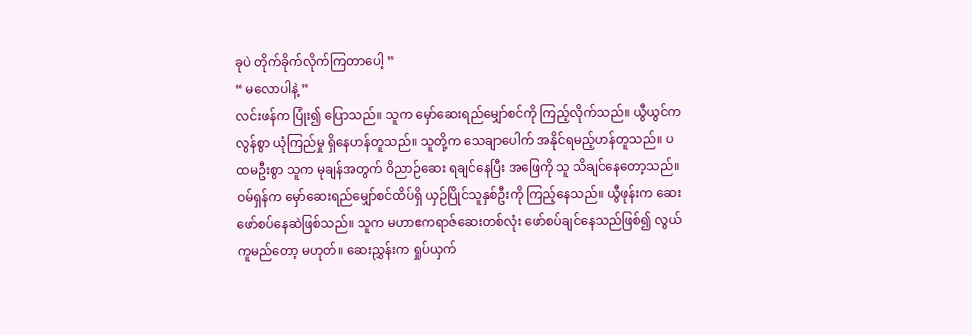ခုပဲ တိုက်ခိုက်လိုက်ကြတာပေါ့ ”
“ မလောပါနဲ့ ”
လင်းဖန်က ပြုံး၍ ပြောသည်။ သူက မှော်ဆေးရည်မျှော်စင်ကို ကြည့်လိုက်သည်။ ယွီယွင်က လွန်စွာ ယုံကြည်မှု ရှိနေဟန်တူသည်။ သူတို့က သေချာပေါက် အနိုင်ရမည့်ဟန်တူသည်။ ပထမဦးစွာ သူက မုချန်အတွက် ဝိညာဉ်ဆေး ရချင်နေပြီး အဖြေကို သူ သိချင်နေတော့သည်။
ဝမ်ရှန်က မှော်ဆေးရည်မျှော်စင်ထိပ်ရှိ ယှဉ်ပြိုင်သူနှစ်ဦးကို ကြည့်နေသည်။ ယွီဖုန်းက ဆေးဖော်စပ်နေဆဲဖြစ်သည်။ သူက မဟာဧကရာဇ်ဆေးတစ်လုံး ဖော်စပ်ချင်နေသည်ဖြစ်၍ လွယ်ကူမည်တော့ မဟုတ်။ ဆေးညွှန်းက ရှုပ်ယှက်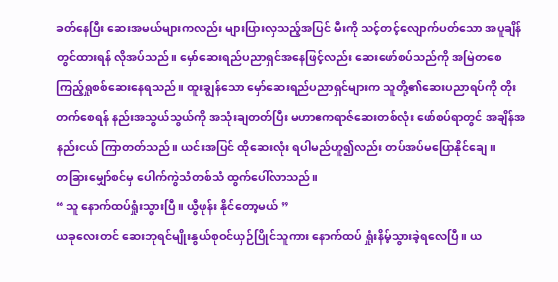ခတ်နေပြီး ဆေးအမယ်များကလည်း များပြားလှသည့်အပြင် မီးကို သင့်တင့်လျောက်ပတ်သော အပူချိန်တွင်ထားရန် လိုအပ်သည်။ မှော်ဆေးရည်ပညာရှင်အနေဖြင့်လည်း ဆေးဖော်စပ်သည်ကို အမြဲတစေ ကြည့်ရှုစစ်ဆေးနေရသည်။ ထူးချွန်သော မှော်ဆေးရည်ပညာရှင်များက သူတို့၏ဆေးပညာရပ်ကို တိုးတက်စေရန် နည်းအသွယ်သွယ်ကို အသုံးချတတ်ပြီး မဟာဧကရာဇ်ဆေးတစ်လုံး ဖော်စပ်ရာတွင် အချိန်အနည်းငယ် ကြာတတ်သည်။ ယင်းအပြင် ထိုဆေးလုံး ရပါမည်ဟူ၍လည်း တပ်အပ်မပြောနိုင်ချေ။
တခြားမျှော်စင်မှ ပေါက်ကွဲသံတစ်သံ ထွက်ပေါ်လာသည်။
“ သူ နောက်ထပ်ရှုံးသွားပြီ။ ယွီဖုန်း နိုင်တော့မယ် ”
ယခုလေးတင် ဆေးဘုရင်မျိုးနွယ်စုဝင်ယှဉ်ပြိုင်သူကား နောက်ထပ် ရှုံးနိမ့်သွားခဲ့ရလေပြီ။ ယ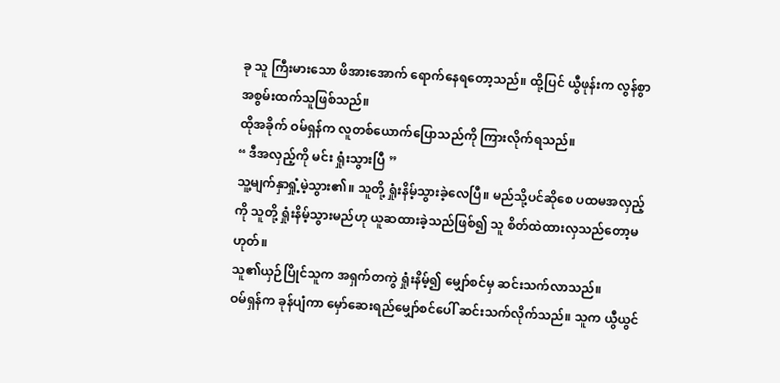ခု သူ ကြီးမားသော ဖိအားအောက် ရောက်နေရတော့သည်။ ထို့ပြင် ယွီဖုန်းက လွန်စွာ အစွမ်းထက်သူဖြစ်သည်။
ထိုအခိုက် ဝမ်ရှန်က လူတစ်ယောက်ပြောသည်ကို ကြားလိုက်ရသည်။
“ ဒီအလှည့်ကို မင်း ရှုံးသွားပြီ ”
သူ့မျက်နှာရှုံ့မဲ့သွား၏။ သူတို့ ရှုံးနိမ့်သွားခဲ့လေပြီ။ မည်သို့ပင်ဆိုစေ ပထမအလှည့်ကို သူတို့ ရှုံးနိမ့်သွားမည်ဟု ယူဆထားခဲ့သည်ဖြစ်၍ သူ စိတ်ထဲထားလှသည်တော့မဟုတ်။
သူ၏ယှဉ်ပြိုင်သူက အရှက်တကွဲ ရှုံးနိမ့်၍ မျှော်စင်မှ ဆင်းသက်လာသည်။
ဝမ်ရှန်က ခုန်ပျံကာ မှော်ဆေးရည်မျှော်စင်ပေါ် ဆင်းသက်လိုက်သည်။ သူက ယွီယွင်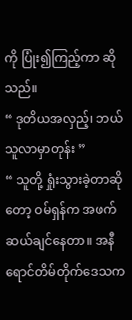ကို ပြုံး၍ကြည့်ကာ ဆိုသည်။
“ ဒုတိယအလှည့်၊ ဘယ်သူလာမှာတုန်း ”
“ သူတို့ ရှုံးသွားခဲ့တာဆိုတော့ ဝမ်ရှန်က အဖက်ဆယ်ချင်နေတာ။ အနီရောင်တိမ်တိုက်ဒေသက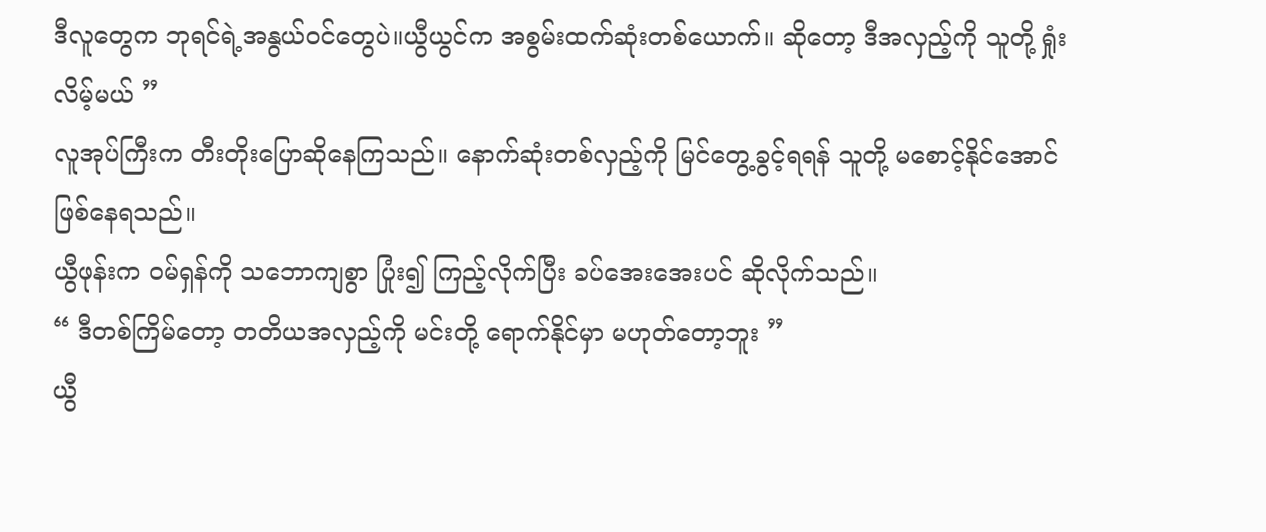ဒီလူတွေက ဘုရင်ရဲ့အနွယ်ဝင်တွေပဲ။ယွီယွင်က အစွမ်းထက်ဆုံးတစ်ယောက်။ ဆိုတော့ ဒီအလှည့်ကို သူတို့ ရှုံးလိမ့်မယ် ”
လူအုပ်ကြီးက တီးတိုးပြောဆိုနေကြသည်။ နောက်ဆုံးတစ်လှည့်ကို မြင်တွေ့ခွင့်ရရန် သူတို့ မစောင့်နိုင်အောင် ဖြစ်နေရသည်။
ယွီဖုန်းက ဝမ်ရှန်ကို သဘောကျစွာ ပြုံး၍ ကြည့်လိုက်ပြီး ခပ်အေးအေးပင် ဆိုလိုက်သည်။
“ ဒီတစ်ကြိမ်တော့ တတိယအလှည့်ကို မင်းတို့ ရောက်နိုင်မှာ မဟုတ်တော့ဘူး ”
ယွီ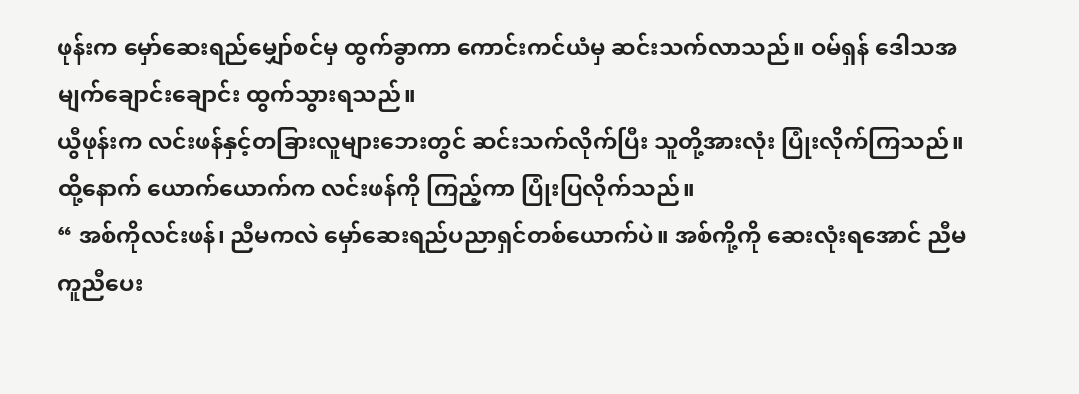ဖုန်းက မှော်ဆေးရည်မျှော်စင်မှ ထွက်ခွာကာ ကောင်းကင်ယံမှ ဆင်းသက်လာသည်။ ဝမ်ရှန် ဒေါသအမျက်ချောင်းချောင်း ထွက်သွားရသည်။
ယွီဖုန်းက လင်းဖန်နှင့်တခြားလူများဘေးတွင် ဆင်းသက်လိုက်ပြီး သူတို့အားလုံး ပြုံးလိုက်ကြသည်။ ထို့နောက် ယောက်ယောက်က လင်းဖန်ကို ကြည့်ကာ ပြုံးပြလိုက်သည်။
“ အစ်ကိုလင်းဖန်၊ ညီမကလဲ မှော်ဆေးရည်ပညာရှင်တစ်ယောက်ပဲ။ အစ်ကို့ကို ဆေးလုံးရအောင် ညီမ ကူညီပေး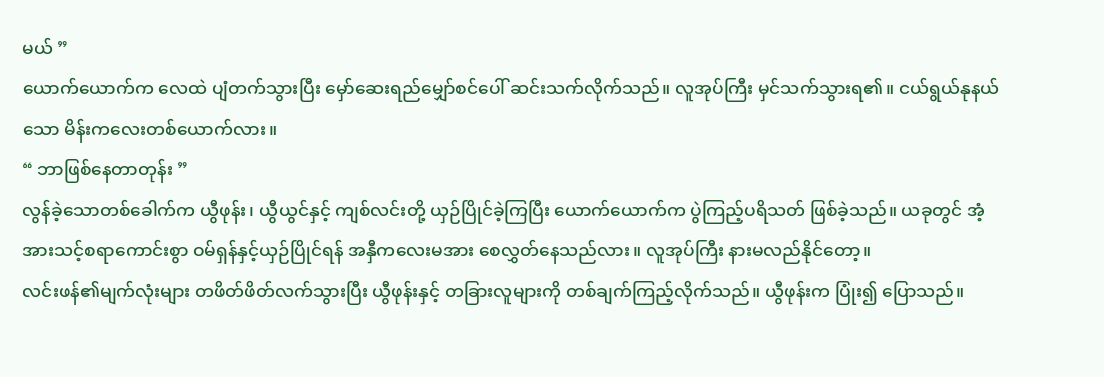မယ် ”
ယောက်ယောက်က လေထဲ ပျံတက်သွားပြီး မှော်ဆေးရည်မျှော်စင်ပေါ် ဆင်းသက်လိုက်သည်။ လူအုပ်ကြီး မှင်သက်သွားရ၏။ ငယ်ရွယ်နုနယ်သော မိန်းကလေးတစ်ယောက်လား။
“ ဘာဖြစ်နေတာတုန်း ”
လွန်ခဲ့သောတစ်ခေါက်က ယွီဖုန်း၊ ယွီယွင်နှင့် ကျစ်လင်းတို့ ယှဉ်ပြိုင်ခဲ့ကြပြီး ယောက်ယောက်က ပွဲကြည့်ပရိသတ် ဖြစ်ခဲ့သည်။ ယခုတွင် အံ့အားသင့်စရာကောင်းစွာ ဝမ်ရှန်နှင့်ယှဉ်ပြိုင်ရန် အနှီကလေးမအား စေလွှတ်နေသည်လား။ လူအုပ်ကြီး နားမလည်နိုင်တော့။
လင်းဖန်၏မျက်လုံးများ တဖိတ်ဖိတ်လက်သွားပြီး ယွီဖုန်းနှင့် တခြားလူများကို တစ်ချက်ကြည့်လိုက်သည်။ ယွီဖုန်းက ပြုံး၍ ပြောသည်။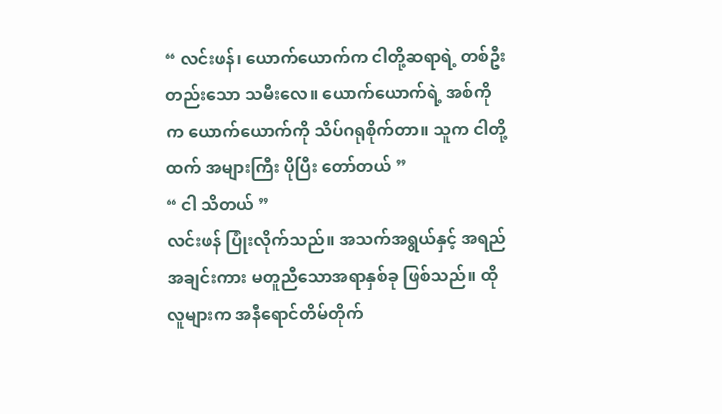“ လင်းဖန်၊ ယောက်ယောက်က ငါတို့ဆရာရဲ့ တစ်ဦးတည်းသော သမီးလေ။ ယောက်ယောက်ရဲ့ အစ်ကိုက ယောက်ယောက်ကို သိပ်ဂရုစိုက်တာ။ သူက ငါတို့ထက် အများကြီး ပိုပြီး တော်တယ် ”
“ ငါ သိတယ် ”
လင်းဖန် ပြုံးလိုက်သည်။ အသက်အရွယ်နှင့် အရည်အချင်းကား မတူညီသောအရာနှစ်ခု ဖြစ်သည်။ ထိုလူများက အနီရောင်တိမ်တိုက်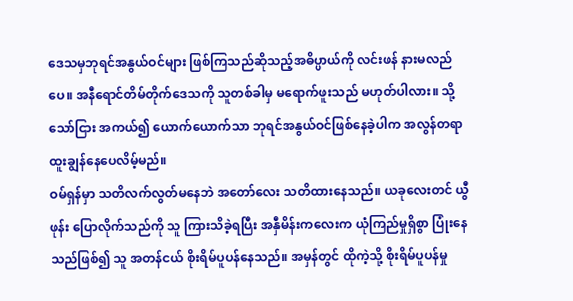ဒေသမှဘုရင်အနွယ်ဝင်များ ဖြစ်ကြသည်ဆိုသည့်အဓိပ္ပာယ်ကို လင်းဖန် နားမလည်ပေ။ အနီရောင်တိမ်တိုက်ဒေသကို သူတစ်ခါမှ မရောက်ဖူးသည် မဟုတ်ပါလား။ သို့သော်ငြား အကယ်၍ ယောက်ယောက်သာ ဘုရင်အနွယ်ဝင်ဖြစ်နေခဲ့ပါက အလွန်တရာ ထူးချွန်နေပေလိမ့်မည်။
ဝမ်ရှန်မှာ သတိလက်လွတ်မနေဘဲ အတော်လေး သတိထားနေသည်။ ယခုလေးတင် ယွီဖုန်း ပြောလိုက်သည်ကို သူ ကြားသိခဲ့ရပြီး အနှီမိန်းကလေးက ယုံကြည်မှုရှိစွာ ပြုံးနေသည်ဖြစ်၍ သူ အတန်ငယ် စိုးရိမ်ပူပန်နေသည်။ အမှန်တွင် ထိုကဲ့သို့ စိုးရိမ်ပူပန်မှု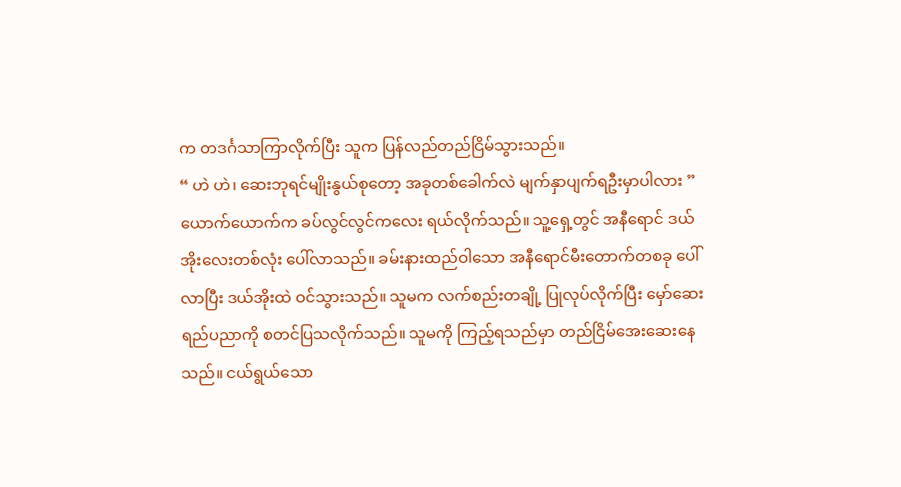က တဒင်္ဂသာကြာလိုက်ပြီး သူက ပြန်လည်တည်ငြိမ်သွားသည်။
“ ဟဲ ဟဲ၊ ဆေးဘုရင်မျိုးနွယ်စုတော့ အခုတစ်ခေါက်လဲ မျက်နှာပျက်ရဦးမှာပါလား ”
ယောက်ယောက်က ခပ်လွင်လွင်ကလေး ရယ်လိုက်သည်။ သူ့ရှေ့တွင် အနီရောင် ဒယ်အိုးလေးတစ်လုံး ပေါ်လာသည်။ ခမ်းနားထည်ဝါသော အနီရောင်မီးတောက်တစခု ပေါ်လာပြီး ဒယ်အိုးထဲ ဝင်သွားသည်။ သူမက လက်စည်းတချို့ ပြုလုပ်လိုက်ပြီး မှော်ဆေးရည်ပညာကို စတင်ပြသလိုက်သည်။ သူမကို ကြည့်ရသည်မှာ တည်ငြိမ်အေးဆေးနေသည်။ ငယ်ရွယ်သော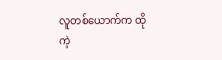လူတစ်ယောက်က ထိုကဲ့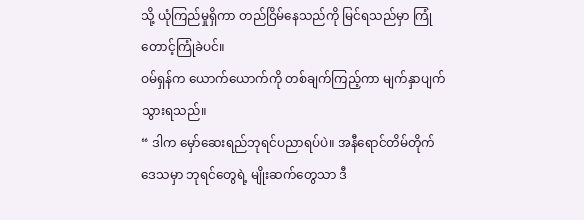သို့ ယုံကြည်မှုရှိကာ တည်ငြိမ်နေသည်ကို မြင်ရသည်မှာ ကြုံတောင့်ကြုံခဲပင်။
ဝမ်ရှန်က ယောက်ယောက်ကို တစ်ချက်ကြည့်ကာ မျက်နှာပျက်သွားရသည်။
“ ဒါက မှော်ဆေးရည်ဘုရင်ပညာရပ်ပဲ။ အနီရောင်တိမ်တိုက်ဒေသမှာ ဘုရင်တွေရဲ့ မျိုးဆက်တွေသာ ဒီ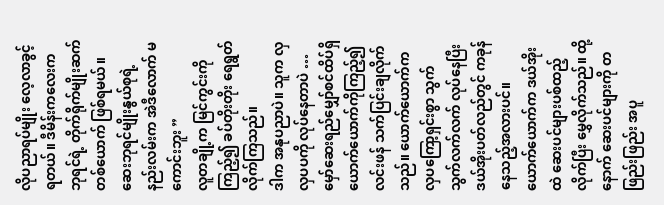လိုပညာရပ်မျိုး လေ့လာခွင့်ရတယ်။ ဒီမိန်းကလေးက ဘုရင်ရဲ့ တိုက်ရိုက်မျိုးဆက်တစ်ယောက် ဖြစ်ရမယ်။ ဆေးဘုရင်မျိုးနွယ်စုရဲ့ နည်းလမ်းက အဲဒီလောက် မကောင်းဘူး ”
လူတချို့က မြင်ကွင်းကို ကြည့်၍ ခပ်တိုးတိုး ရေရွတ်လိုက်ကြသည်။
ဒါက အနုပညာပဲ။ သူက လှလှပပကို လုပ်နေတာပဲ …
မှော်ဆေးရည်မျှော်စင်ထိပ်ရှိ ယောက်ယောက်ကိုကြည့်၍ လင်းဖန် သက်ပြင်းချလိုက်သည်။ ယောက်ယောက်က လှပကြော့ရှင်းစွာ သွက်သွက်လက်လက် လုပ်နေပြီး ဒယ်အိုးပတ်လည်တွင် ကခုန်နေသည့်အလားပင်။ ယောက်ယောက်က ဒယ်အိုးထဲ ဆေးပင်များပစ်ထည့်လိုက်ပြီး မွှေလိုက်သည်။ ထို့နောက် ဆေးပင်များကို တဖြည်းဖြည်း အပူ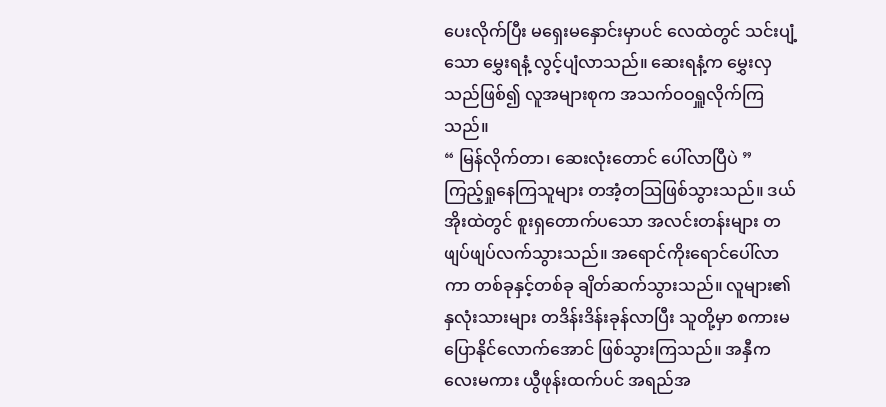ပေးလိုက်ပြီး မရှေးမနှောင်းမှာပင် လေထဲတွင် သင်းပျံ့သော မွှေးရနံ့ လွင့်ပျံလာသည်။ ဆေးရနံ့က မွှေးလှသည်ဖြစ်၍ လူအများစုက အသက်ဝဝရှူလိုက်ကြသည်။
“ မြန်လိုက်တာ၊ ဆေးလုံးတောင် ပေါ်လာပြီပဲ ”
ကြည့်ရှုနေကြသူများ တအံ့တသြဖြစ်သွားသည်။ ဒယ်အိုးထဲတွင် စူးရှတောက်ပသော အလင်းတန်းများ တဖျပ်ဖျပ်လက်သွားသည်။ အရောင်ကိုးရောင်ပေါ်လာကာ တစ်ခုနှင့်တစ်ခု ချိတ်ဆက်သွားသည်။ လူများ၏နှလုံးသားများ တဒိန်းဒိန်းခုန်လာပြီး သူတို့မှာ စကားမပြောနိုင်လောက်အောင် ဖြစ်သွားကြသည်။ အနှီကလေးမကား ယွီဖုန်းထက်ပင် အရည်အ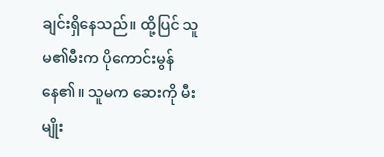ချင်းရှိနေသည်။ ထို့ပြင် သူမ၏မီးက ပိုကောင်းမွန်နေ၏။ သူမက ဆေးကို မီးမျိုး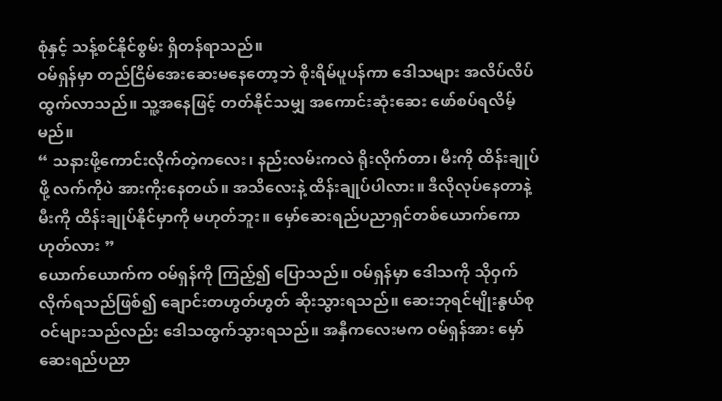စုံနှင့် သန့်စင်နိုင်စွမ်း ရှိတန်ရာသည်။
ဝမ်ရှန်မှာ တည်ငြိမ်အေးဆေးမနေတော့ဘဲ စိုးရိမ်ပူပန်ကာ ဒေါသများ အလိပ်လိပ်ထွက်လာသည်။ သူ့အနေဖြင့် တတ်နိုင်သမျှ အကောင်းဆုံးဆေး ဖော်စပ်ရလိမ့်မည်။
“ သနားဖို့ကောင်းလိုက်တဲ့ကလေး၊ နည်းလမ်းကလဲ ရိုးလိုက်တာ၊ မီးကို ထိန်းချုပ်ဖို့ လက်ကိုပဲ အားကိုးနေတယ်။ အသိလေးနဲ့ ထိန်းချုပ်ပါလား။ ဒီလိုလုပ်နေတာနဲ့ မီးကို ထိန်းချုပ်နိုင်မှာကို မဟုတ်ဘူး။ မှော်ဆေးရည်ပညာရှင်တစ်ယောက်ကော ဟုတ်လား ”
ယောက်ယောက်က ဝမ်ရှန်ကို ကြည့်၍ ပြောသည်။ ဝမ်ရှန်မှာ ဒေါသကို သိုဝှက်လိုက်ရသည်ဖြစ်၍ ချောင်းတဟွတ်ဟွတ် ဆိုးသွားရသည်။ ဆေးဘုရင်မျိုးနွယ်စုဝင်များသည်လည်း ဒေါသထွက်သွားရသည်။ အနှီကလေးမက ဝမ်ရှန်အား မှော်ဆေးရည်ပညာ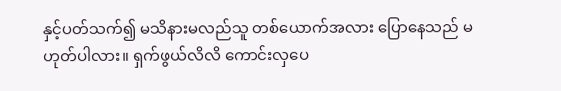နှင့်ပတ်သက်၍ မသိနားမလည်သူ တစ်ယောက်အလား ပြောနေသည် မဟုတ်ပါလား။ ရှက်ဖွယ်လိလိ ကောင်းလှပေ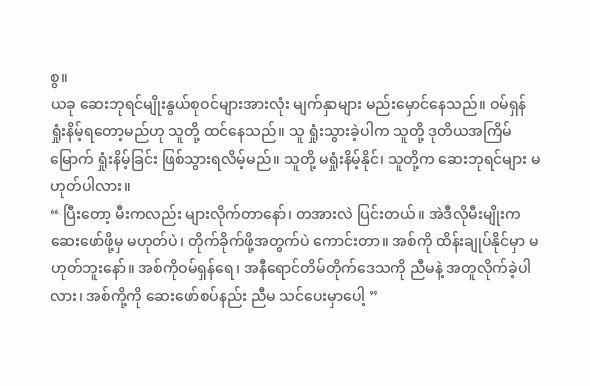စွ။
ယခု ဆေးဘုရင်မျိုးနွယ်စုဝင်များအားလုံး မျက်နှာများ မည်းမှောင်နေသည်။ ဝမ်ရှန် ရှုံးနိမ့်ရတော့မည်ဟု သူတို့ ထင်နေသည်။ သူ ရှုံးသွားခဲ့ပါက သူတို့ ဒုတိယအကြိမ်မြောက် ရှုံးနိမ့်ခြင်း ဖြစ်သွားရလိမ့်မည်။ သူတို့ မရှုံးနိမ့်နိုင်၊ သူတို့က ဆေးဘုရင်များ မဟုတ်ပါလား။
“ ပြီးတော့ မီးကလည်း များလိုက်တာနော်၊ တအားလဲ ပြင်းတယ်။ အဲဒီလိုမီးမျိုးက ဆေးဖော်ဖို့မှ မဟုတ်ပဲ၊ တိုက်ခိုက်ဖို့အတွက်ပဲ ကောင်းတာ။ အစ်ကို ထိန်းချုပ်နိုင်မှာ မဟုတ်ဘူးနော်။ အစ်ကိုဝမ်ရှန်ရေ၊ အနီရောင်တိမ်တိုက်ဒေသကို ညီမနဲ့ အတူလိုက်ခဲ့ပါလား၊ အစ်ကို့ကို ဆေးဖော်စပ်နည်း ညီမ သင်ပေးမှာပေါ့ ”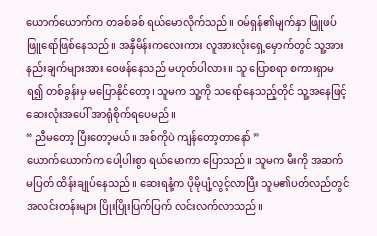ယောက်ယောက်က တခစ်ခစ် ရယ်မောလိုက်သည်။ ဝမ်ရှန်၏မျက်နှာ ဖြူဖပ်ဖြူရော်ဖြစ်နေသည်။ အနှီမိန်းကလေးကား လူအားလုံးရှေ့မှောက်တွင် သူ့အားနည်းချက်များအား ဝေဖန်နေသည် မဟုတ်ပါလား။ သူ ပြောစရာ စကားရှာမရ၍ တစ်ခွန်းမှ မပြောနိုင်တော့၊ သူမက သူ့ကို သရော်နေသည့်တိုင် သူ့အနေဖြင့် ဆေးလုံးအပေါ် အာရုံစိုက်ရပေမည်။
“ ညီမတော့ ပြီးတော့မယ်။ အစ်ကိုပဲ ကျန်တော့တာနော် ”
ယောက်ယောက်က ပေါ့ပါးစွာ ရယ်မောကာ ပြောသည်။ သူမက မီးကို အဆက်မပြတ် ထိန်းချုပ်နေသည်။ ဆေးရနံ့က ပိုမိုပျံ့လွင့်လာပြီး သူမ၏ပတ်လည်တွင် အလင်းတန်းများ ပြိုးပြိုးပြက်ပြက် လင်းလက်လာသည်။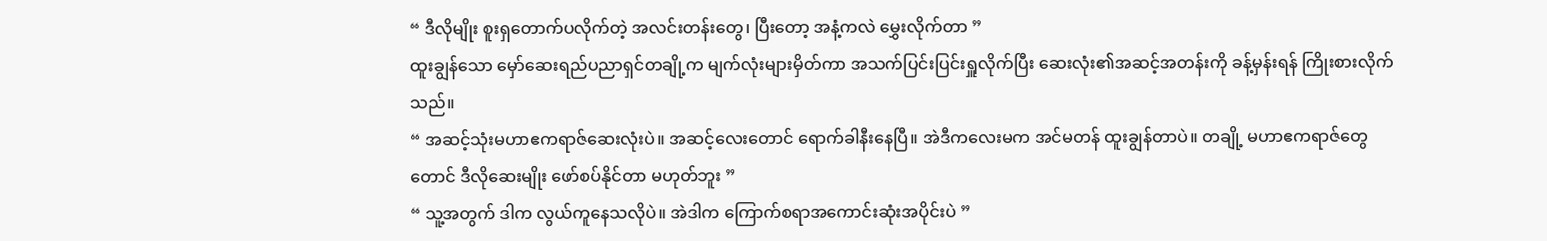“ ဒီလိုမျိုး စူးရှတောက်ပလိုက်တဲ့ အလင်းတန်းတွေ၊ ပြီးတော့ အနံ့ကလဲ မွှေးလိုက်တာ ”
ထူးချွန်သော မှော်ဆေးရည်ပညာရှင်တချို့က မျက်လုံးများမှိတ်ကာ အသက်ပြင်းပြင်းရှူလိုက်ပြီး ဆေးလုံး၏အဆင့်အတန်းကို ခန့်မှန်းရန် ကြိုးစားလိုက်သည်။
“ အဆင့်သုံးမဟာဧကရာဇ်ဆေးလုံးပဲ။ အဆင့်လေးတောင် ရောက်ခါနီးနေပြီ။ အဲဒီကလေးမက အင်မတန် ထူးချွန်တာပဲ။ တချို့ မဟာဧကရာဇ်တွေတောင် ဒီလိုဆေးမျိုး ဖော်စပ်နိုင်တာ မဟုတ်ဘူး ”
“ သူ့အတွက် ဒါက လွယ်ကူနေသလိုပဲ။ အဲဒါက ကြောက်စရာအကောင်းဆုံးအပိုင်းပဲ ”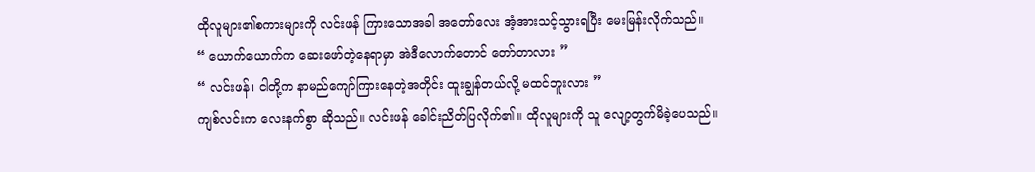ထိုလူများ၏စကားများကို လင်းဖန် ကြားသောအခါ အတော်လေး အံ့အားသင့်သွားရပြီး မေးမြန်းလိုက်သည်။
“ ယောက်ယောက်က ဆေးဖော်တဲ့နေရာမှာ အဲဒီလောက်တောင် တော်တာလား ”
“ လင်းဖန်၊ ငါတို့က နာမည်ကျော်ကြားနေတဲ့အတိုင်း ထူးချွန်တယ်လို့ မထင်ဘူးလား ”
ကျစ်လင်းက လေးနက်စွာ ဆိုသည်။ လင်းဖန် ခေါင်းညိတ်ပြလိုက်၏။ ထိုလူများကို သူ လျော့တွက်မိခဲ့ပေသည်။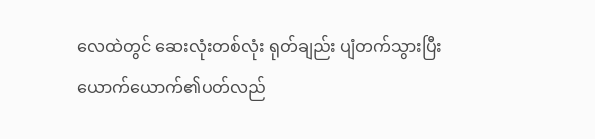လေထဲတွင် ဆေးလုံးတစ်လုံး ရုတ်ချည်း ပျံတက်သွားပြီး ယောက်ယောက်၏ပတ်လည်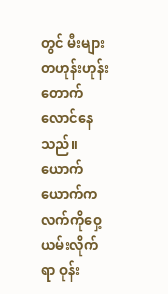တွင် မီးများ တဟုန်းဟုန်း တောက်လောင်နေသည်။ ယောက်ယောက်က လက်ကိုဝှေ့ယမ်းလိုက်ရာ ဝုန်း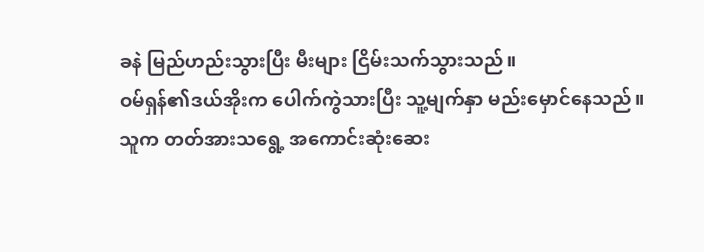ခနဲ မြည်ဟည်းသွားပြီး မီးများ ငြိမ်းသက်သွားသည်။
ဝမ်ရှန်၏ဒယ်အိုးက ပေါက်ကွဲသားပြီး သူ့မျက်နှာ မည်းမှောင်နေသည်။ သူက တတ်အားသရွေ့ အကောင်းဆုံးဆေး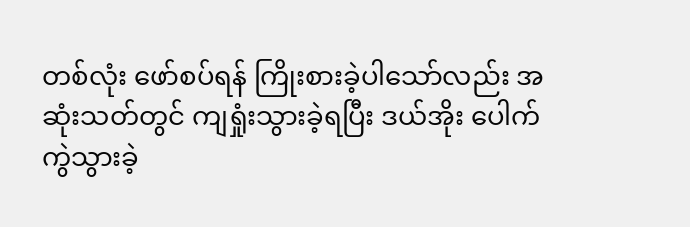တစ်လုံး ဖော်စပ်ရန် ကြိုးစားခဲ့ပါသော်လည်း အဆုံးသတ်တွင် ကျရှုံးသွားခဲ့ရပြီး ဒယ်အိုး ပေါက်ကွဲသွားခဲ့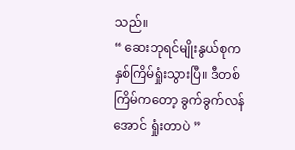သည်။
“ ဆေးဘုရင်မျိုးနွယ်စုက နှစ်ကြိမ်ရှုံးသွားပြီ။ ဒီတစ်ကြိမ်ကတော့ ခွက်ခွက်လန်အောင် ရှုံးတာပဲ ”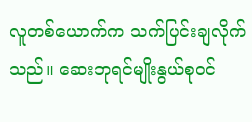လူတစ်ယောက်က သက်ပြင်းချလိုက်သည်။ ဆေးဘုရင်မျိုးနွယ်စုဝင်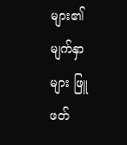များ၏မျက်နှာများ ဖြူဖတ်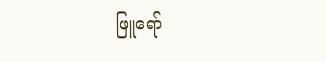ဖြူရော်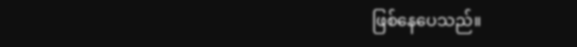ဖြစ်နေပေသည်။